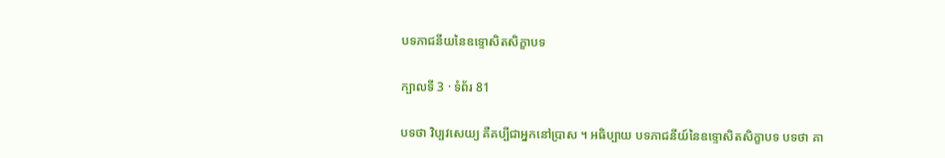បទភាជនីយនៃឧទ្ទោសិតសិក្ខាបទ

ក្បាលទី 3 · ទំព័រ 81

បទថា វិប្បវសេយ្យ គឺគប្បីជាអ្នកនៅប្រាស ។ អធិប្បាយ បទភាជនីយ៍នៃឧទ្ទោសិតសិក្ខាបទ បទថា គា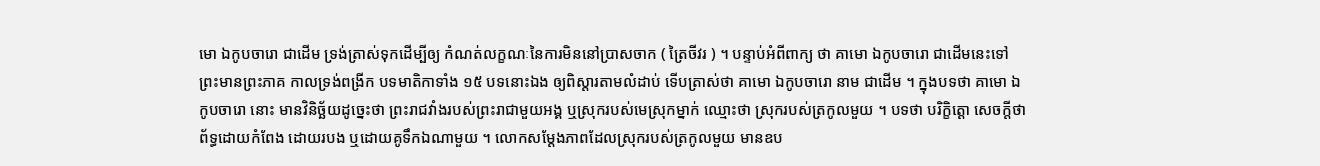មោ ឯកូបចារោ ជាដើម ទ្រង់ត្រាស់ទុកដើម្បីឲ្យ កំណត់លក្ខណៈនៃការមិននៅប្រាសចាក ( ត្រៃចីវរ ) ។ បន្ទាប់អំពីពាក្យ ថា គាមោ ឯកូបចារោ ជាដើមនេះទៅ ព្រះមានព្រះភាគ កាលទ្រង់ពង្រីក បទមាតិកាទាំង ១៥ បទនោះឯង ឲ្យពិស្តារតាមលំដាប់ ទើបត្រាស់ថា គាមោ ឯកូបចារោ នាម ជាដើម ។ ក្នុងបទថា គាមោ ឯកូបចារោ នោះ មានវិនិច្ឆ័យដូច្នេះថា ព្រះរាជវាំងរបស់ព្រះរាជាមួយអង្គ ឬស្រុករបស់មេស្រុកម្នាក់ ឈ្មោះថា ស្រុករបស់ត្រកូលមួយ ។ បទថា បរិក្ខិត្តោ សេចក្តីថា ព័ទ្ធដោយកំពែង ដោយរបង ឬដោយគូទឹកឯណាមួយ ។ លោកសម្តែងភាពដែលស្រុករបស់ត្រកូលមួយ មានឧប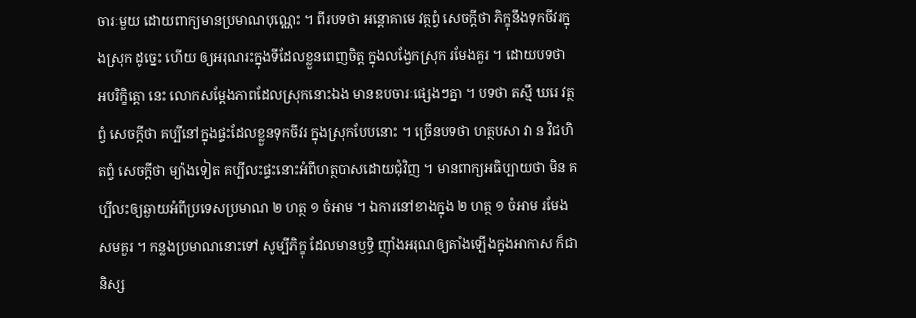ចារៈមួយ ដោយពាក្យមានប្រមាណបុណ្ណេះ ។ ពីរបទថា អន្តោគាមេ វត្ថព្វំ សេចក្តីថា ភិក្ខុនឹងទុកចីវរក្នុងស្រុក ដូច្នេះ ហើយ ឲ្យអរុណរះក្នុងទីដែលខ្លួនពេញចិត្ត ក្នុងលង្វែកស្រុក រមែងគួរ ។ ដោយបទថា អបរិក្ខិត្តោ នេះ លោកសម្តែងភាពដែលស្រុកនោះឯង មានឧបចារៈផ្សេងៗគ្នា ។ បទថា តស្មឹ ឃរេ វត្ថព្វំ សេចក្តីថា គប្បីនៅក្នុងផ្ទះដែលខ្លួនទុកចីវរ ក្នុងស្រុកបែបនោះ ។ ច្រើនបទថា ហត្ថបសា វា ន វិជហិតព្វំ សេចក្តីថា ម្យ៉ាងទៀត គប្បីលះផ្ទះនោះអំពីហត្ថបាសដោយជុំវិញ ។ មានពាក្យអធិប្បាយថា មិន គប្បីលះឲ្យឆ្ងាយអំពីប្រទេសប្រមាណ ២ ហត្ថ ១ ចំអាម ។ ឯការនៅខាងក្នុង ២ ហត្ថ ១ ចំអាម រមែងសមគួរ ។ កន្លងប្រមាណនោះទៅ សូម្បីភិក្ខុ ដែលមានឫទ្ធិ ញ៉ាំងអរុណឲ្យតាំងឡើងក្នុងអាកាស ក៏ជានិស្ស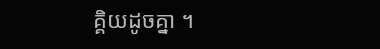គ្គិយដូចគ្នា ។